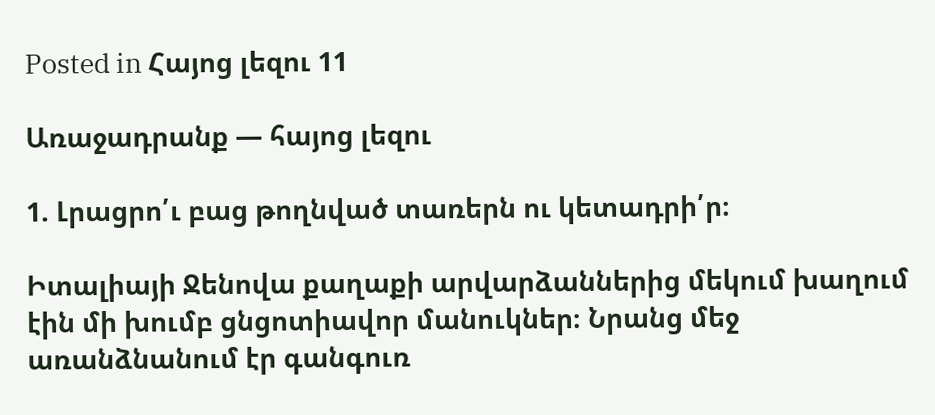Posted in Հայոց լեզու 11

Առաջադրանք — հայոց լեզու

1. Լրացրո՛ւ բաց թողնված տառերն ու կետադրի՛ր։

Իտալիայի Ջենովա քաղաքի արվարձաններից մեկում խաղում էին մի խումբ ցնցոտիավոր մանուկներ։ Նրանց մեջ առանձնանում էր գանգուռ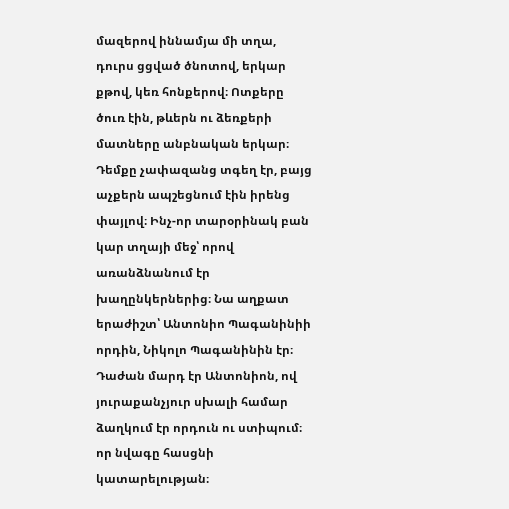մազերով իննամյա մի տղա, դուրս ցցված ծնոտով, երկար քթով, կեռ հոնքերով։ Ոտքերը ծուռ էին, թևերն ու ձեռքերի մատները անբնական երկար։ Դեմքը չափազանց տգեղ էր, բայց աչքերն ապշեցնում էին իրենց փայլով։ Ինչ-որ տարօրինակ բան կար տղայի մեջ՝ որով առանձնանում էր խաղընկերներից։ Նա աղքատ երաժիշտ՝ Անտոնիո Պագանինիի որդին, Նիկոլո Պագանինին էր։ Դաժան մարդ էր Անտոնիոն, ով յուրաքանչյուր սխալի համար ձաղկում էր որդուն ու ստիպում։ որ նվագը հասցնի կատարելության։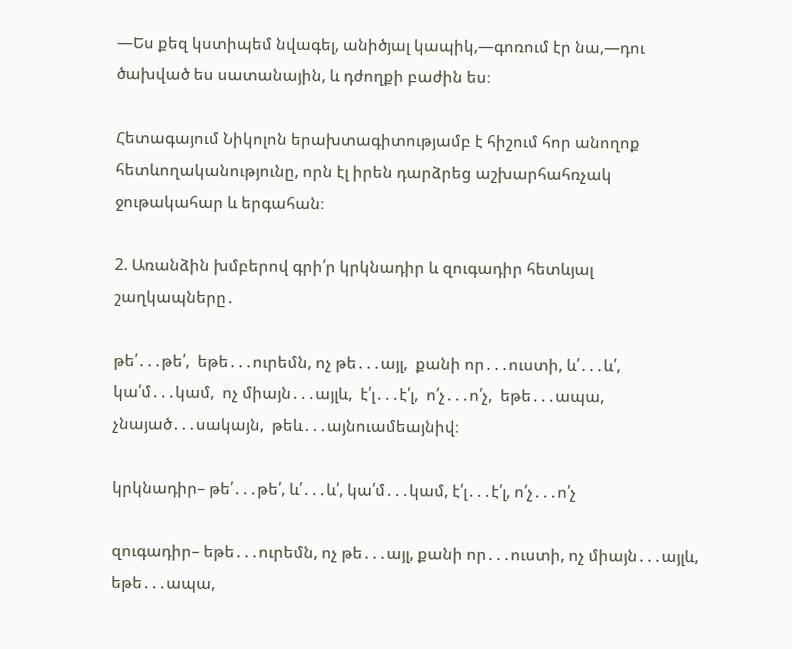—Ես քեզ կստիպեմ նվագել, անիծյալ կապիկ,—գոռում էր նա,—դու ծախված ես սատանային, և դժողքի բաժին ես։

Հետագայում Նիկոլոն երախտագիտությամբ է հիշում հոր անողոք հետևողականությունը, որն էլ իրեն դարձրեց աշխարհահռչակ ջութակահար և երգահան։

2. Առանձին խմբերով գրի՛ր կրկնադիր և զուգադիր հետևյալ շաղկապները․

թե՛․․․թե՛,  եթե․․․ուրեմն, ոչ թե․․․այլ,  քանի որ․․․ուստի, և՛․․․և՛,  կա՛մ․․․կամ,  ոչ միայն․․․այլև,  է՛լ․․․է՛լ,  ո՛չ․․․ո՛չ,  եթե․․․ապա,   չնայած․․․սակայն,  թեև․․․այնուամեայնիվ։

կրկնադիր– թե՛․․․թե՛, և՛․․․և՛, կա՛մ․․․կամ, է՛լ․․․է՛լ, ո՛չ․․․ո՛չ

զուգադիր– եթե․․․ուրեմն, ոչ թե․․․այլ, քանի որ․․․ուստի, ոչ միայն․․․այլև, եթե․․․ապա,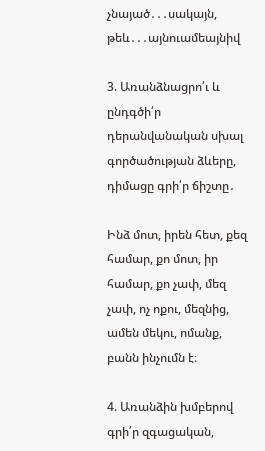չնայած․․․սակայն,  թեև․․․այնուամեայնիվ

3. Առանձնացրո՛ւ և ընդգծի՛ր դերանվանական սխալ գործածության ձևերը, դիմացը գրի՛ր ճիշտը․

Ինձ մոտ, իրեն հետ, քեզ համար, քո մոտ, իր համար, քո չափ, մեզ չափ, ոչ ոքու, մեզնից, ամեն մեկու, ոմանք, բանն ինչումն է։

4. Առանձին խմբերով գրի՛ր զգացական,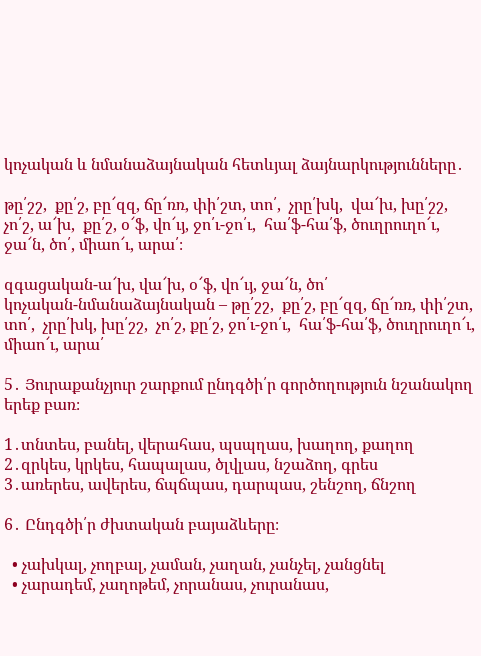կոչական և նմանաձայնական հետևյալ ձայնարկությունները․

թը՛շշ,  քը՛շ, բը՜զզ, ճը՜ռռ, փի՛շտ, տո՛,  չրը՛խկ,  վա՜խ, խը՛շշ,  չո՛շ, ա՜խ,  քը՛շ, օ՜ֆ, վո՜ւյ, ջո՛ւ-ջո՛ւ,  հա՛ֆ-հա՛ֆ, ծուղրուղո՜ւ, ջա՜ն, ծո՛, միաո՜ւ, արա՛։

զգացական-ա՜խ, վա՜խ, օ՜ֆ, վո՜ւյ, ջա՜ն, ծո՛
կոչական-նմանաձայնական – թը՛շշ,  քը՛շ, բը՜զզ, ճը՜ռռ, փի՛շտ, տո՛,  չրը՛խկ, խը՛շշ,  չո՛շ, քը՛շ, ջո՛ւ-ջո՛ւ,  հա՛ֆ-հա՛ֆ, ծուղրուղո՜ւ, միաո՜ւ, արա՛

5․ Յուրաքանչյուր շարքում ընդգծի՛ր գործողություն նշանակող երեք բառ։

1․տնտես, բանել, վերահաս, պսպղաս, խաղող, քաղող
2․զրկես, կրկես, հապալաս, ծլվլաս, նշաձող, գրես
3․առերես, ավերես, ճպճպաս, դարպաս, շենշող, ճնշող

6․ Ընդգծի՛ր ժխտական բայաձևերը։

  • չախկալ, չողբալ, չաման, չաղան, չանչել, չանցնել
  • չարադեմ, չաղոթեմ, չորանաս, չուրանաս,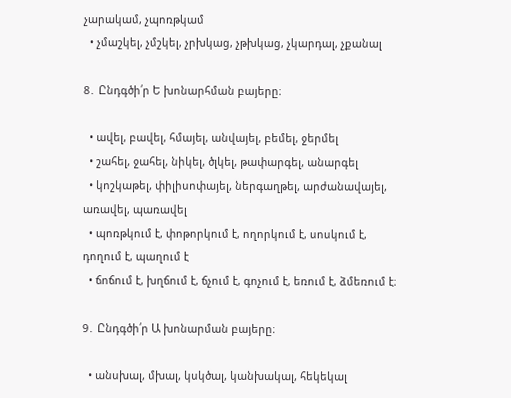չարակամ, չպոռթկամ
  • չմաշկել, չմշկել, չրխկաց, չթխկաց, չկարդալ, չքանալ

8․ Ընդգծի՛ր Ե խոնարհման բայերը։

  • ավել, բավել, հմայել, անվայել, բեմել, ջերմել
  • շահել, ջահել, նիկել, ծլկել, թափարգել, անարգել
  • կոշկաթել, փիլիսոփայել, ներգաղթել, արժանավայել, առավել, պառավել
  • պոռթկում է, փոթորկում է, ողորկում է, սոսկում է, դողում է, պաղում է
  • ճոճում է, խղճում է, ճչում է, գոչում է, եռում է, ձմեռում է։

9․ Ընդգծի՛ր Ա խոնարման բայերը։

  • անսխալ, մխալ, կսկծալ, կանխակալ, հեկեկալ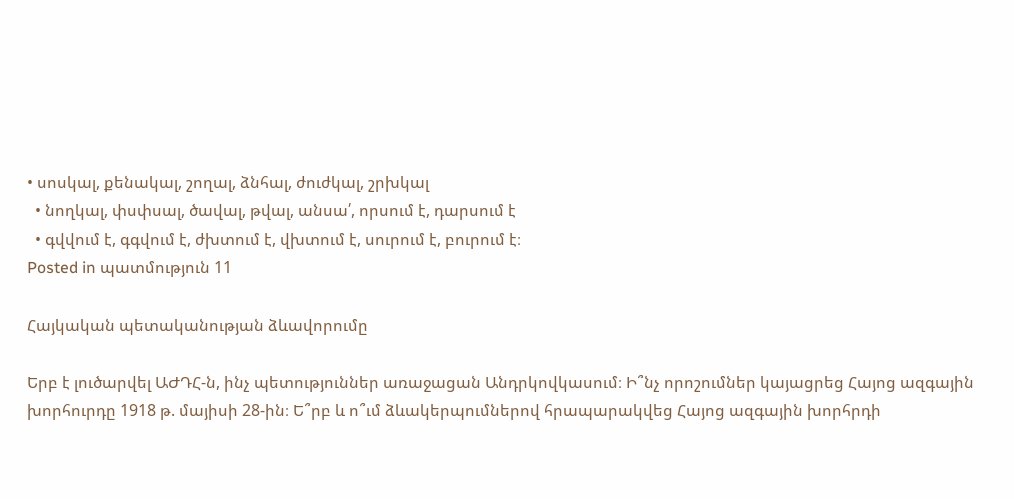• սոսկալ, քենակալ, շողալ, ձնհալ, ժուժկալ, շրխկալ
  • նողկալ, փսփսալ, ծավալ, թվալ, անսա՛, որսում է, դարսում է
  • գվվում է, գգվում է, ժխտում է, վխտում է, սուրում է, բուրում է։
Posted in պատմություն 11

Հայկական պետականության ձևավորումը

Երբ է լուծարվել ԱԺԴՀ-ն, ինչ պետություններ առաջացան Անդրկովկասում։ Ի՞նչ որոշումներ կայացրեց Հայոց ազգային խորհուրդը 1918 թ. մայիսի 28-ին։ Ե՞րբ և ո՞ւմ ձևակերպումներով հրապարակվեց Հայոց ազգային խորհրդի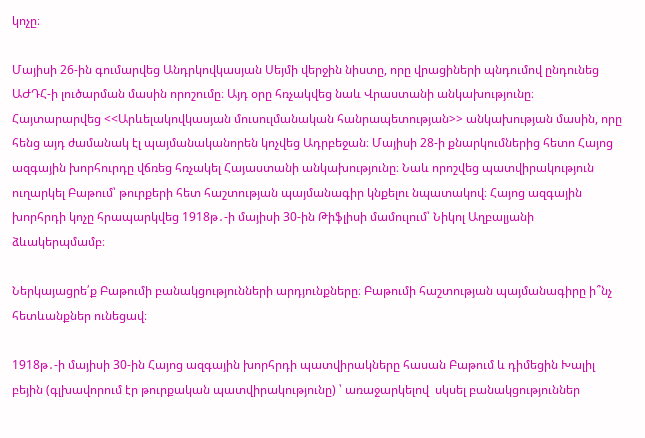կոչը։

Մայիսի 26-ին գումարվեց Անդրկովկասյան Սեյմի վերջին նիստը, որը վրացիների պնդումով ընդունեց ԱԺԴՀ-ի լուծարման մասին որոշումը։ Այդ օրը հռչակվեց նաև Վրաստանի անկախությունը։ Հայտարարվեց <<Արևելակովկասյան մուսուլմանական հանրապետության>> անկախության մասին, որը հենց այդ ժամանակ էլ պայմանականորեն կոչվեց Ադրբեջան։ Մայիսի 28-ի քնարկումներից հետո Հայոց ազգային խորհուրդը վճռեց հռչակել Հայաստանի անկախությունը։ Նաև որոշվեց պատվիրակություն ուղարկել Բաթում՝ թուրքերի հետ հաշտության պայմանագիր կնքելու նպատակով։ Հայոց ազգային խորհրդի կոչը հրապարկվեց 1918թ․-ի մայիսի 30-ին Թիֆլիսի մամուլում՝ Նիկոլ Աղբալյանի ձևակերպմամբ։

Ներկայացրե՛ք Բաթումի բանակցությունների արդյունքները։ Բաթումի հաշտության պայմանագիրը ի՞նչ հետևանքներ ունեցավ։

1918թ․-ի մայիսի 30-ին Հայոց ազգային խորհրդի պատվիրակները հասան Բաթում և դիմեցին Խալիլ բեյին (գլխավորում էր թուրքական պատվիրակությունը) ՝ առաջարկելով  սկսել բանակցություններ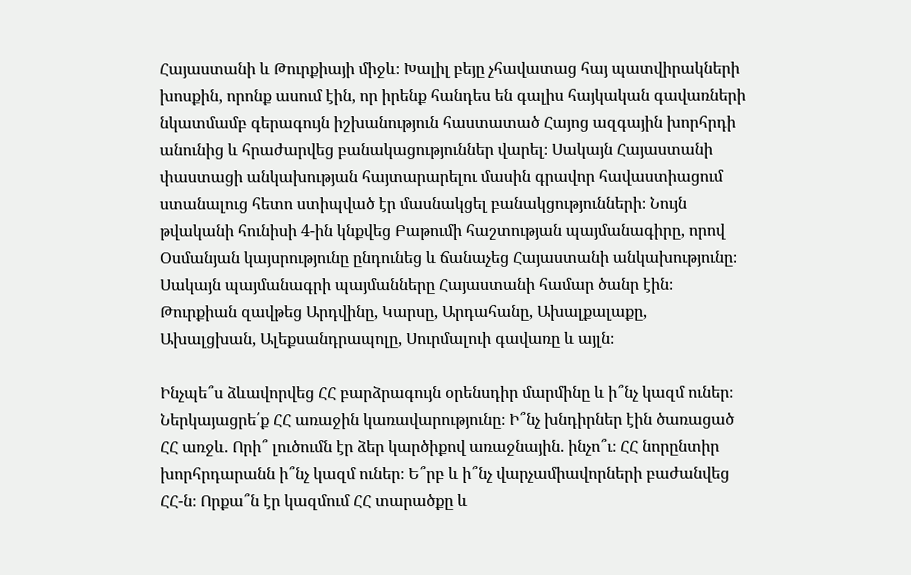Հայաստանի և Թուրքիայի միջև։ Խալիլ բեյը չհավատաց հայ պատվիրակների խոսքին, որոնք ասում էին, որ իրենք հանդես են գալիս հայկական գավառների նկատմամբ գերագույն իշխանություն հաստատած Հայոց ազգային խորհրդի անունից և հրաժարվեց բանակացություններ վարել։ Սակայն Հայաստանի փաստացի անկախության հայտարարելու մասին գրավոր հավաստիացում ստանալուց հետո ստիպված էր մասնակցել բանակցությունների։ Նույն թվականի հունիսի 4-ին կնքվեց Բաթումի հաշտության պայմանագիրը, որով Օսմանյան կայսրությունը ընդունեց և ճանաչեց Հայաստանի անկախությունը։ Սակայն պայմանագրի պայմանները Հայաստանի համար ծանր էին։ Թուրքիան զավթեց Արդվինը, Կարսը, Արդահանը, Ախալքալաքը, Ախալցխան, Ալեքսանդրապոլը, Սուրմալուի գավառը և այլն։

Ինչպե՞ս ձևավորվեց ՀՀ բարձրագույն օրենսդիր մարմինը և ի՞նչ կազմ ուներ։ Ներկայացրե՛ք ՀՀ առաջին կառավարությունը։ Ի՞նչ խնդիրներ էին ծառացած ՀՀ առջև. Որի՞ լուծումն էր ձեր կարծիքով առաջնային. ինչո՞ւ։ ՀՀ նորընտիր խորհրդարանն ի՞նչ կազմ ուներ։ Ե՞րբ և ի՞նչ վարչամիավորների բաժանվեց ՀՀ-ն։ Որքա՞ն էր կազմում ՀՀ տարածքը և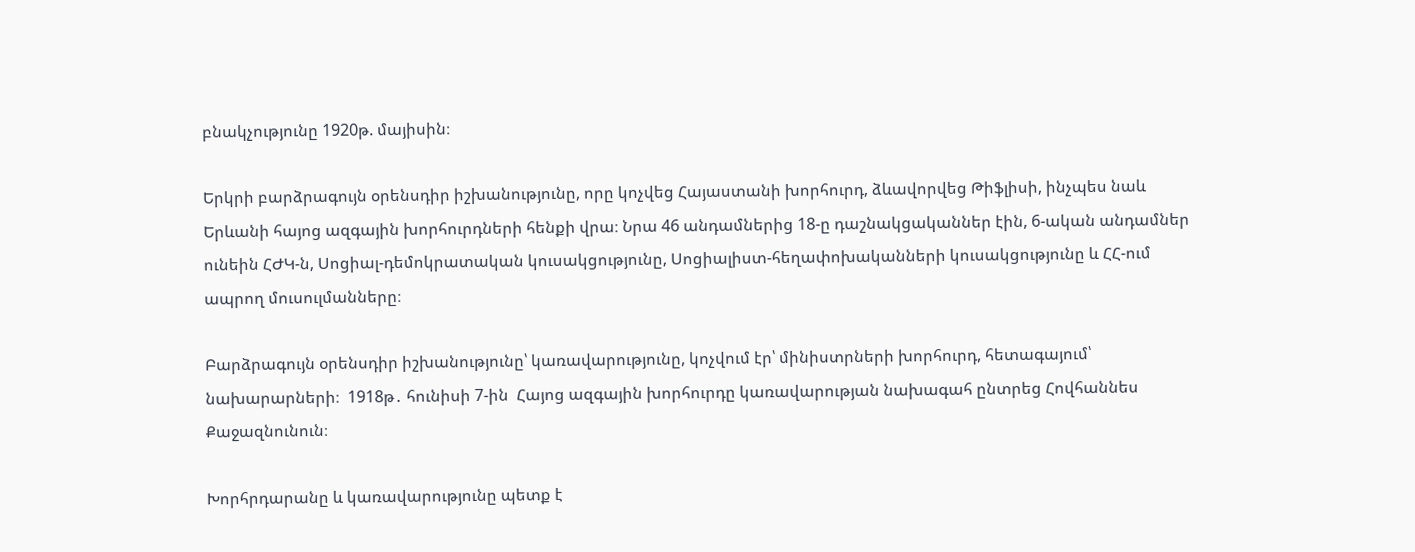բնակչությունը 1920թ. մայիսին։

Երկրի բարձրագույն օրենսդիր իշխանությունը, որը կոչվեց Հայաստանի խորհուրդ, ձևավորվեց Թիֆլիսի, ինչպես նաև Երևանի հայոց ազգային խորհուրդների հենքի վրա։ Նրա 46 անդամներից 18-ը դաշնակցականներ էին, 6-ական անդամներ ունեին ՀԺԿ-ն, Սոցիալ-դեմոկրատական կուսակցությունը, Սոցիալիստ-հեղափոխականների կուսակցությունը և ՀՀ-ում ապրող մուսուլմանները։

Բարձրագույն օրենսդիր իշխանությունը՝ կառավարությունը, կոչվում էր՝ մինիստրների խորհուրդ, հետագայում՝ նախարարների։  1918թ․ հունիսի 7-ին  Հայոց ազգային խորհուրդը կառավարության նախագահ ընտրեց Հովհաննես Քաջազնունուն։

Խորհրդարանը և կառավարությունը պետք է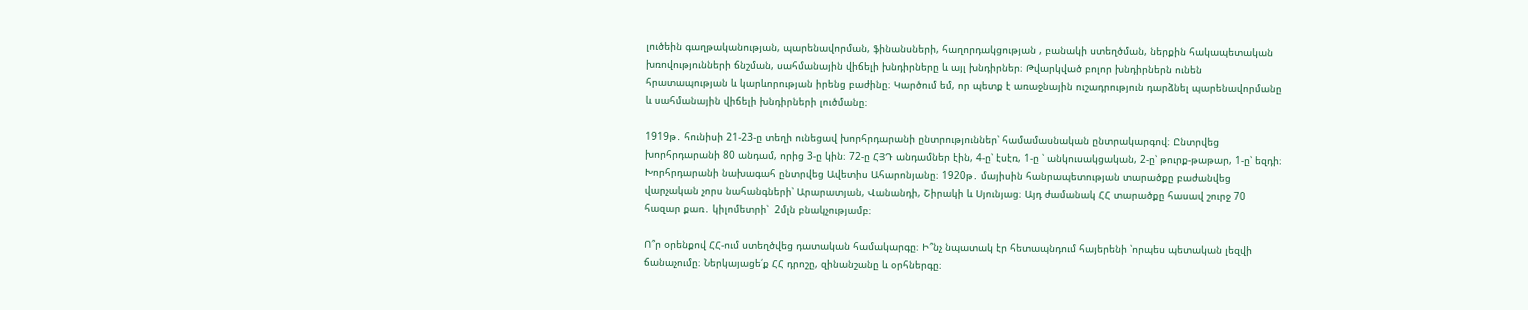լուծեին գաղթականության, պարենավորման, ֆինանսների, հաղորդակցության , բանակի ստեղծման, ներքին հակապետական խռովությունների ճնշման, սահմանային վիճելի խնդիրները և այլ խնդիրներ։ Թվարկված բոլոր խնդիրներն ունեն հրատապության և կարևորության իրենց բաժինը։ Կարծում եմ, որ պետք է առաջնային ուշադրություն դարձնել պարենավորմանը և սահմանային վիճելի խնդիրների լուծմանը։

1919թ․ հունիսի 21-23-ը տեղի ունեցավ խորհրդարանի ընտրություններ՝ համամասնական ընտրակարգով։ Ընտրվեց խորհրդարանի 80 անդամ, որից 3-ը կին։ 72-ը ՀՅԴ անդամներ էին, 4-ը՝ էսէռ, 1-ը ՝ անկուսակցական, 2-ը՝ թուրք-թաթար, 1-ը՝ եզդի։ Խորհրդարանի նախագահ ընտրվեց Ավետիս Ահարոնյանը։ 1920թ․ մայիսին հանրապետության տարածքը բաժանվեց վարչական չորս նահանգների՝ Արարատյան, Վանանդի, Շիրակի և Սյունյաց։ Այդ ժամանակ ՀՀ տարածքը հասավ շուրջ 70 հազար քառ․ կիլոմետրի՝  2մլն բնակչությամբ։

Ո՞ր օրենքով ՀՀ-ում ստեղծվեց դատական համակարգը։ Ի՞նչ նպատակ էր հետապնդում հայերենի ՝որպես պետական լեզվի ճանաչումը։ Ներկայացե՛ք ՀՀ դրոշը, զինանշանը և օրհներգը։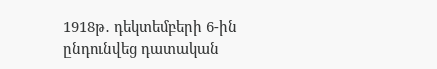1918թ․ դեկտեմբերի 6-ին ընդունվեց դատական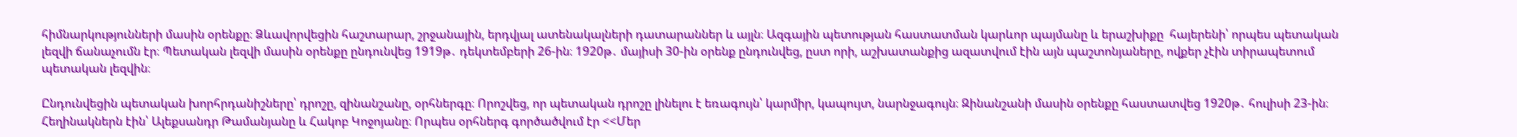հիմնարկությունների մասին օրենքը։ Ձևավորվեցին հաշտարար, շրջանային, երդվյալ ատենակալների դատարաններ և այլն։ Ազգային պետության հաստատման կարևոր պայմանը և երաշխիքը  հայերենի՝ որպես պետական լեզվի ճանաչումն էր։ Պետական լեզվի մասին օրենքը ընդունվեց 1919թ․ դեկտեմբերի 26-ին։ 1920թ․ մայիսի 30-ին օրենք ընդունվեց, ըստ որի, աշխատանքից ազատվում էին այն պաշտոնյաները, ովքեր չէին տիրապետում պետական լեզվին։

Ընդունվեցին պետական խորհրդանիշները՝ դրոշը, զինանշանը, օրհներգը։ Որոշվեց, որ պետական դրոշը լինելու է եռագույն՝ կարմիր, կապույտ, նարնջագույն։ Զինանշանի մասին օրենքը հաստատվեց 1920թ․ հուլիսի 23-ին։ Հեղինակներն էին՝ Ալեքսանդր Թամանյանը և Հակոբ Կոջոյանը։ Որպես օրհներգ գործածվում էր <<Մեր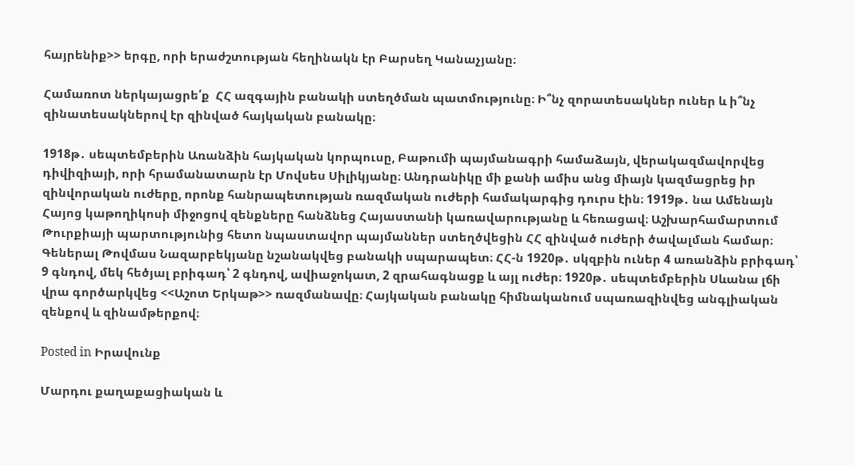հայրենիք>> երգը, որի երաժշտության հեղինակն էր Բարսեղ Կանաչյանը։

Համառոտ ներկայացրե՛ք  ՀՀ ազգային բանակի ստեղծման պատմությունը։ Ի՞նչ զորատեսակներ ուներ և ի՞նչ զինատեսակներով էր զինված հայկական բանակը։

1918թ․ սեպտեմբերին Առանձին հայկական կորպուսը, Բաթումի պայմանագրի համաձայն, վերակազմավորվեց դիվիզիայի, որի հրամանատարն էր Մովսես Սիլիկյանը։ Անդրանիկը մի քանի ամիս անց միայն կազմացրեց իր զինվորական ուժերը, որոնք հանրապետության ռազմական ուժերի համակարգից դուրս էին։ 1919թ․ նա Ամենայն Հայոց կաթողիկոսի միջոցով զենքները հանձնեց Հայաստանի կառավարությանը և հեռացավ։ Աշխարհամարտում Թուրքիայի պարտությունից հետո նպաստավոր պայմաններ ստեղծվեցին ՀՀ զինված ուժերի ծավալման համար։ Գեներալ Թովմաս Նազարբեկյանը նշանակվեց բանակի սպարապետ։ ՀՀ-ն 1920թ․ սկզբին ուներ 4 առանձին բրիգադ՝ 9 գնդով, մեկ հեծյալ բրիգադ՝ 2 գնդով, ավիաջոկատ, 2 զրահագնացք և այլ ուժեր։ 1920թ․ սեպտեմբերին Սևանա լճի վրա գործարկվեց <<Աշոտ Երկաթ>> ռազմանավը։ Հայկական բանակը հիմնականում սպառազինվեց անգլիական զենքով և զինամթերքով։

Posted in Իրավունք

Մարդու քաղաքացիական և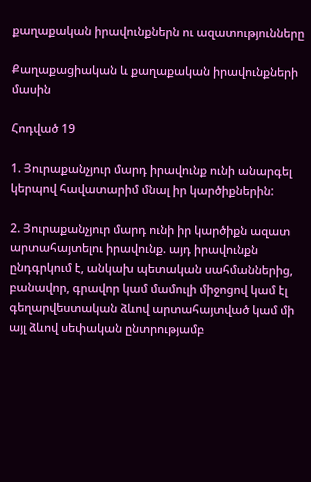քաղաքական իրավունքներն ու ազատությունները

Քաղաքացիական և քաղաքական իրավունքների մասին

Հոդված 19

1. Յուրաքանչյուր մարդ իրավունք ունի անարգել կերպով հավատարիմ մնալ իր կարծիքներին:

2. Յուրաքանչյուր մարդ ունի իր կարծիքն ազատ արտահայտելու իրավունք. այդ իրավունքն ընդգրկում է, անկախ պետական սահմաններից, բանավոր, գրավոր կամ մամուլի միջոցով կամ էլ գեղարվեստական ձևով արտահայտված կամ մի այլ ձևով սեփական ընտրությամբ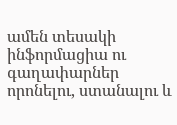ամեն տեսակի ինֆորմացիա ու գաղափարներ որոնելու, ստանալու և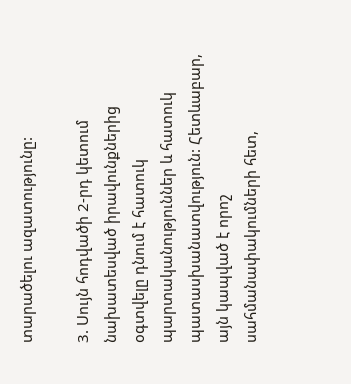տարածելու ազատությունը:

3. Սույն հոդվածի 2-րդ կետում նախատեսված իրավունքներից օգտվելը դնում է հատուկ պարտականություններ և հատուկ պատասխանատվություն: Հետևաբար, այն կապված է որոշ սահմանափակումների հետ,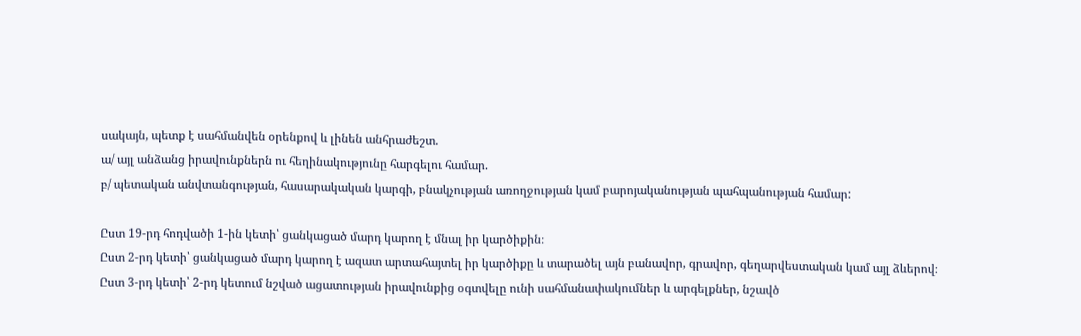սակայն, պետք է սահմանվեն օրենքով և լինեն անհրաժեշտ.
ա/ այլ անձանց իրավունքներն ու հեղինակությունը հարգելու համար.
բ/ պետական անվտանգության, հասարակական կարգի, բնակչության առողջության կամ բարոյականության պահպանության համար:

Ըստ 19-րդ հոդվածի 1-ին կետի՝ ցանկացած մարդ կարող է մնալ իր կարծիքին։
Ըստ 2-րդ կետի՝ ցանկացած մարդ կարող է ազատ արտահայտել իր կարծիքը և տարածել այն բանավոր, գրավոր, գեղարվեստական կամ այլ ձևերով։
Ըստ 3-րդ կետի՝ 2-րդ կետում նշված ացատության իրավունքից օգտվելը ունի սահմանափակումներ և արգելքներ, նշավծ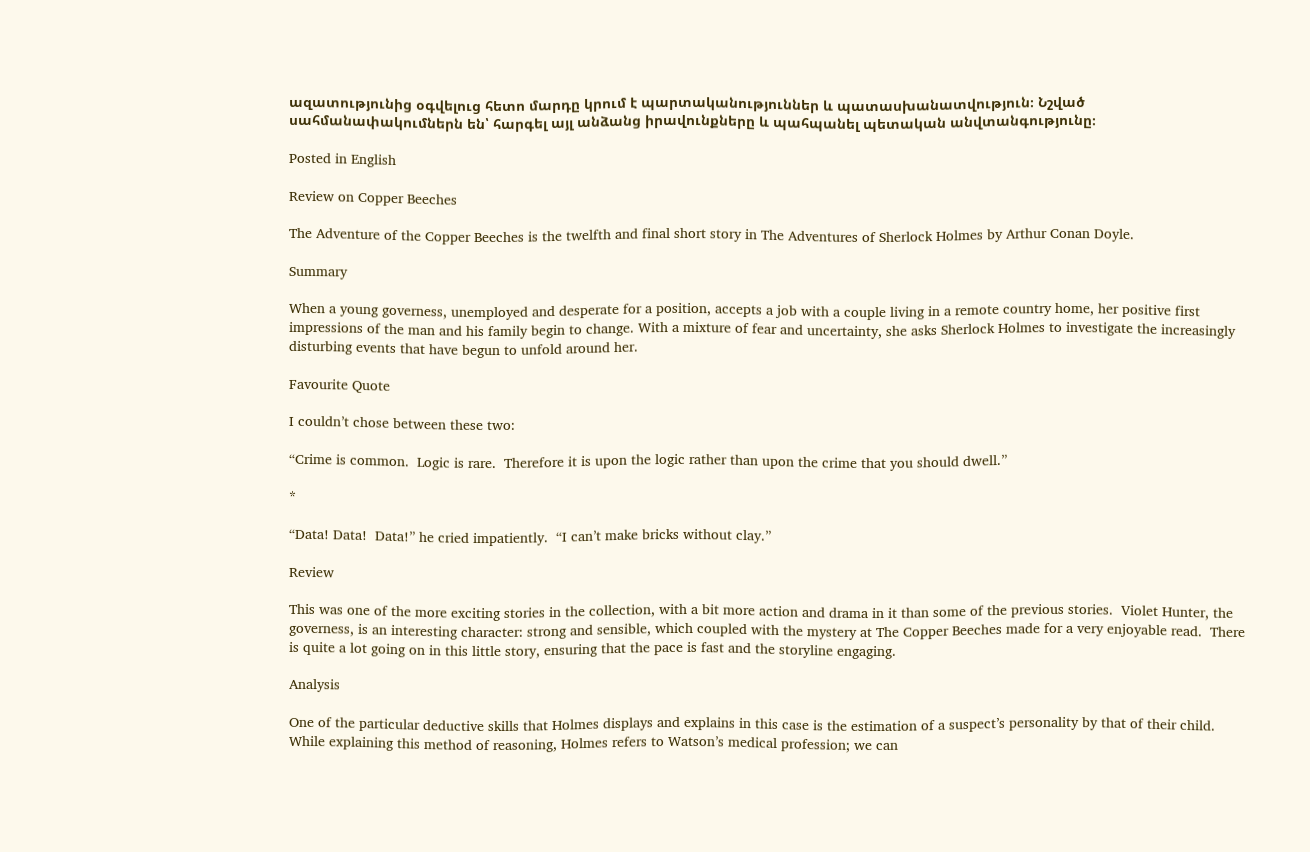ազատությունից օգվելուց հետո մարդը կրում է պարտականություններ և պատասխանատվություն։ Նշված սահմանափակումներն են՝ հարգել այլ անձանց իրավունքները և պահպանել պետական անվտանգությունը։

Posted in English

Review on Copper Beeches

The Adventure of the Copper Beeches is the twelfth and final short story in The Adventures of Sherlock Holmes by Arthur Conan Doyle.

Summary

When a young governess, unemployed and desperate for a position, accepts a job with a couple living in a remote country home, her positive first impressions of the man and his family begin to change. With a mixture of fear and uncertainty, she asks Sherlock Holmes to investigate the increasingly disturbing events that have begun to unfold around her.

Favourite Quote

I couldn’t chose between these two:

“Crime is common.  Logic is rare.  Therefore it is upon the logic rather than upon the crime that you should dwell.”

*

“Data! Data!  Data!” he cried impatiently.  “I can’t make bricks without clay.”

Review

This was one of the more exciting stories in the collection, with a bit more action and drama in it than some of the previous stories.  Violet Hunter, the governess, is an interesting character: strong and sensible, which coupled with the mystery at The Copper Beeches made for a very enjoyable read.  There is quite a lot going on in this little story, ensuring that the pace is fast and the storyline engaging.

Analysis

One of the particular deductive skills that Holmes displays and explains in this case is the estimation of a suspect’s personality by that of their child. While explaining this method of reasoning, Holmes refers to Watson’s medical profession; we can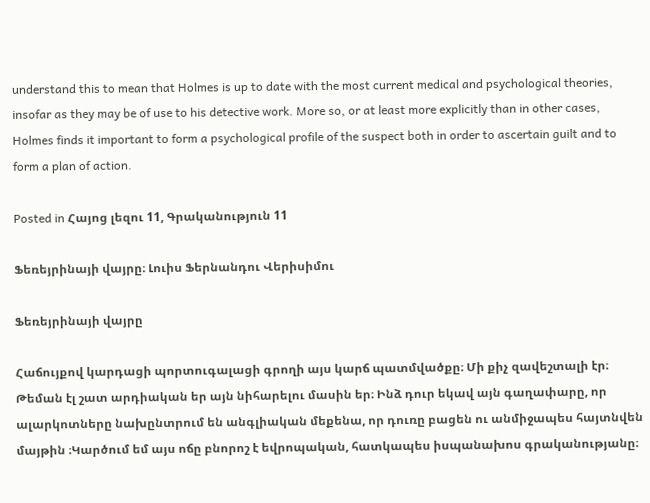understand this to mean that Holmes is up to date with the most current medical and psychological theories, insofar as they may be of use to his detective work. More so, or at least more explicitly than in other cases, Holmes finds it important to form a psychological profile of the suspect both in order to ascertain guilt and to form a plan of action.

Posted in Հայոց լեզու 11, Գրականություն 11

Ֆեռեյրինայի վայրը։ Լուիս Ֆերնանդու Վերիսիմու

Ֆեռեյրինայի վայրը

Հաճույքով կարդացի պորտուգալացի գրողի այս կարճ պատմվածքը։ Մի քիչ զավեշտալի էր։ Թեման էլ շատ արդիական եր այն նիհարելու մասին եր։ Ինձ դուր եկավ այն գաղափարը, որ ալարկոտները նախընտրում են անգլիական մեքենա, որ դուռը բացեն ու անմիջապես հայտնվեն մայթին ։Կարծում եմ այս ոճը բնորոշ է եվրոպական, հատկապես իսպանախոս գրականությանը։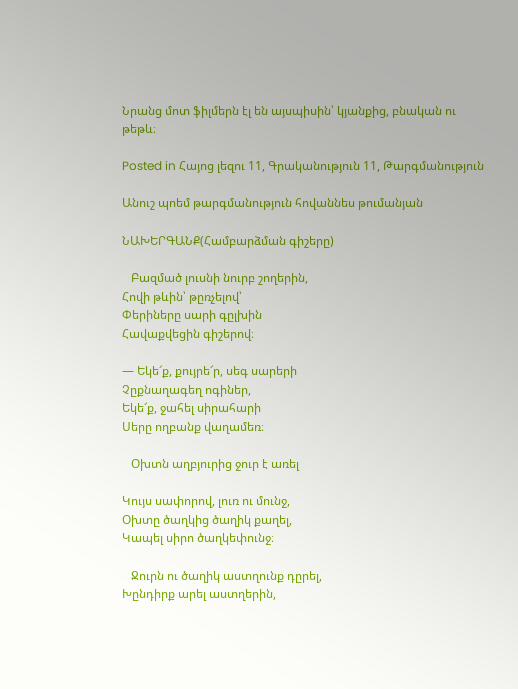Նրանց մոտ ֆիլմերն էլ են այսպիսին՝ կյանքից, բնական ու թեթև։

Posted in Հայոց լեզու 11, Գրականություն 11, Թարգմանություն

Անուշ պոեմ թարգմանություն հովաննես թումանյան

ՆԱԽԵՐԳԱՆՔ(Համբարձման գիշերը)

   Բազմած լուսնի նուրբ շողերին,
Հովի թևին՝ թըռչելով՝
Փերիները սարի գըլխին
Հավաքվեցին գիշերով։

— Եկե՜ք, քույրե՜ր, սեգ սարերի
Չըքնաղագեղ ոգիներ,
Եկե՜ք, ջահել սիրահարի
Սերը ողբանք վաղամեռ։

   Օխտն աղբյուրից ջուր է առել

Կույս սափորով, լուռ ու մունջ,
Օխտը ծաղկից ծաղիկ քաղել,
Կապել սիրո ծաղկեփունջ։

   Ջուրն ու ծաղիկ աստղունք դըրել,
Խընդիրք արել աստղերին,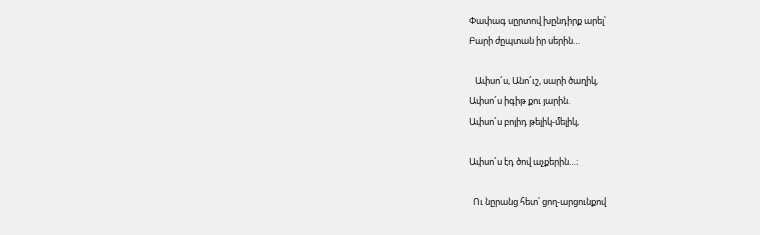Փափագ սըրտով խընդիրք արել՝
Բարի ժըպտան իր սերին…

   Ափսո՜ս, Անո՜ւշ, սարի ծաղիկ,
Ափսո՜ս իգիթ քու յարին.
Ափսո՜ս բոյիդ թելիկ-մելիկ,

Ափսո՜ս էդ ծով աչքերին…։

  Ու նըրանց հետ՝ ցող-արցունքով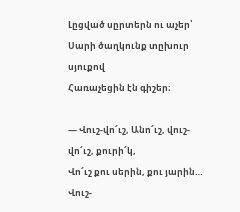Լըցված սըրտերն ու աչեր՝
Սարի ծաղկունք տըխուր սյուքով
Հառաչեցին էն գիշեր։

— Վուշ-վո՜ւշ, Անո՜ւշ, վուշ-վո՜ւշ, քուրի՜կ,
Վո՜ւշ քու սերին, քու յարին…
Վուշ-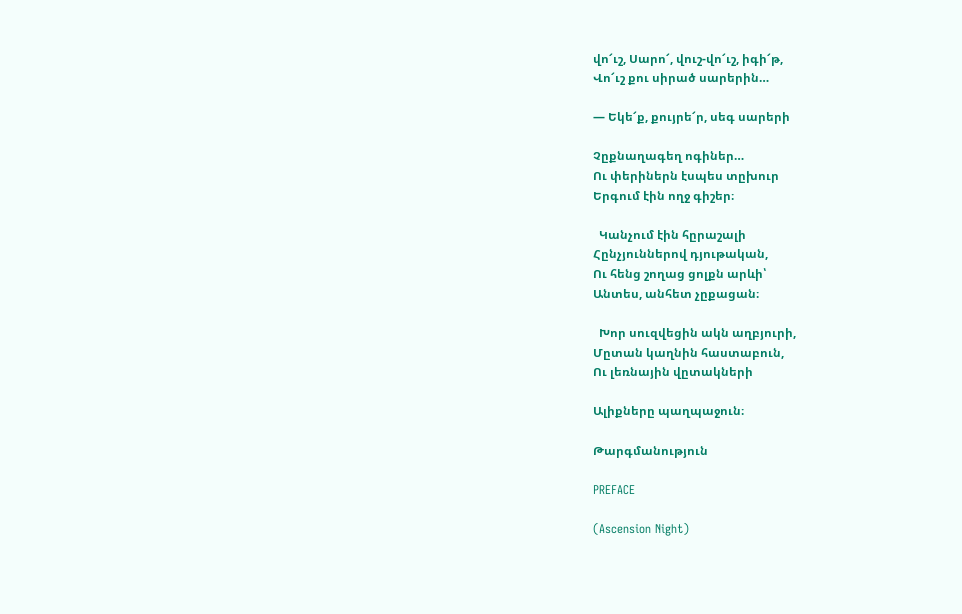վո՜ւշ, Սարո՜, վուշ-վո՜ւշ, իգի՜թ,
Վո՜ւշ քու սիրած սարերին…

— Եկե՜ք, քույրե՜ր, սեգ սարերի

Չըքնաղագեղ ոգիներ…
Ու փերիներն էսպես տըխուր
Երգում էին ողջ գիշեր։

  Կանչում էին հըրաշալի
Հընչյուններով դյութական,
Ու հենց շողաց ցոլքն արևի՝
Անտես, անհետ չըքացան։

  Խոր սուզվեցին ակն աղբյուրի,
Մըտան կաղնին հաստաբուն,
Ու լեռնային վըտակների

Ալիքները պաղպաջուն։

Թարգմանություն

PREFACE

(Ascension Night)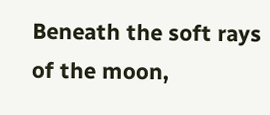Beneath the soft rays of the moon,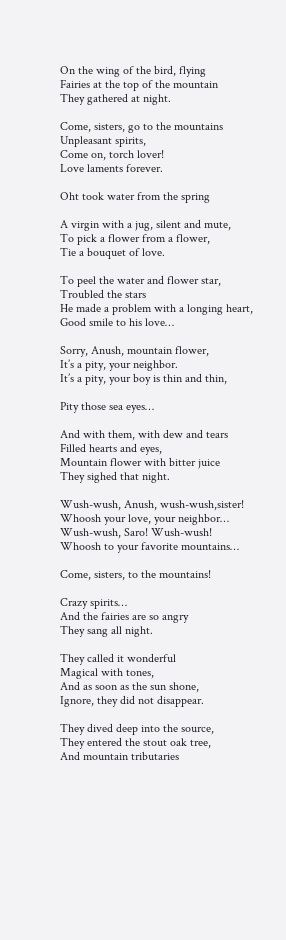On the wing of the bird, flying
Fairies at the top of the mountain
They gathered at night.

Come, sisters, go to the mountains
Unpleasant spirits,
Come on, torch lover!
Love laments forever.

Oht took water from the spring

A virgin with a jug, silent and mute,
To pick a flower from a flower,
Tie a bouquet of love.

To peel the water and flower star,
Troubled the stars
He made a problem with a longing heart,
Good smile to his love…

Sorry, Anush, mountain flower,
It’s a pity, your neighbor.
It’s a pity, your boy is thin and thin,

Pity those sea eyes…

And with them, with dew and tears
Filled hearts and eyes,
Mountain flower with bitter juice
They sighed that night.

Wush-wush, Anush, wush-wush,sister!
Whoosh your love, your neighbor…
Wush-wush, Saro! Wush-wush!
Whoosh to your favorite mountains…

Come, sisters, to the mountains!

Crazy spirits…
And the fairies are so angry
They sang all night.

They called it wonderful
Magical with tones,
And as soon as the sun shone,
Ignore, they did not disappear.

They dived deep into the source,
They entered the stout oak tree,
And mountain tributaries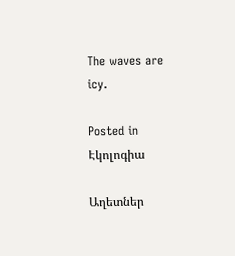The waves are icy.

Posted in Էկոլոգիա

Աղետներ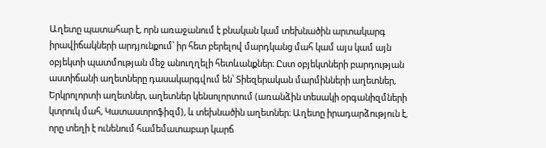Աղետը պատահար է, որն առաջանում է բնական կամ տեխնածին արտակարգ իրավիճակների արդյունքում՝ իր հետ բերելով մարդկանց մահ կամ այս կամ այն օբյեկտի պատմության մեջ անուղղելի հետևանքներ։ Ըստ օբյեկտների բարդության աստիճանի աղետները դասակարգվում են՝ Տիեզերական մարմինների աղետներ, Երկրոլորտի աղետներ, աղետներ կենսոլորտում (առանձին տեսակի օրգանիզմների կտրուկ մահ, Կատաստրոֆիզմ), և տեխնածին աղետներ։ Աղետը իրադարձություն է, որը տեղի է ունենում համեմատաբար կարճ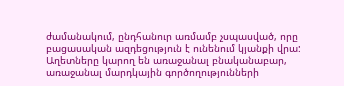ժամանակում, ընդհանուր առմամբ չսպասված, որը բացասական ազդեցություն է ունենում կյանքի վրա: Աղետները կարող են առաջանալ բնականաբար, առաջանալ մարդկային գործողությունների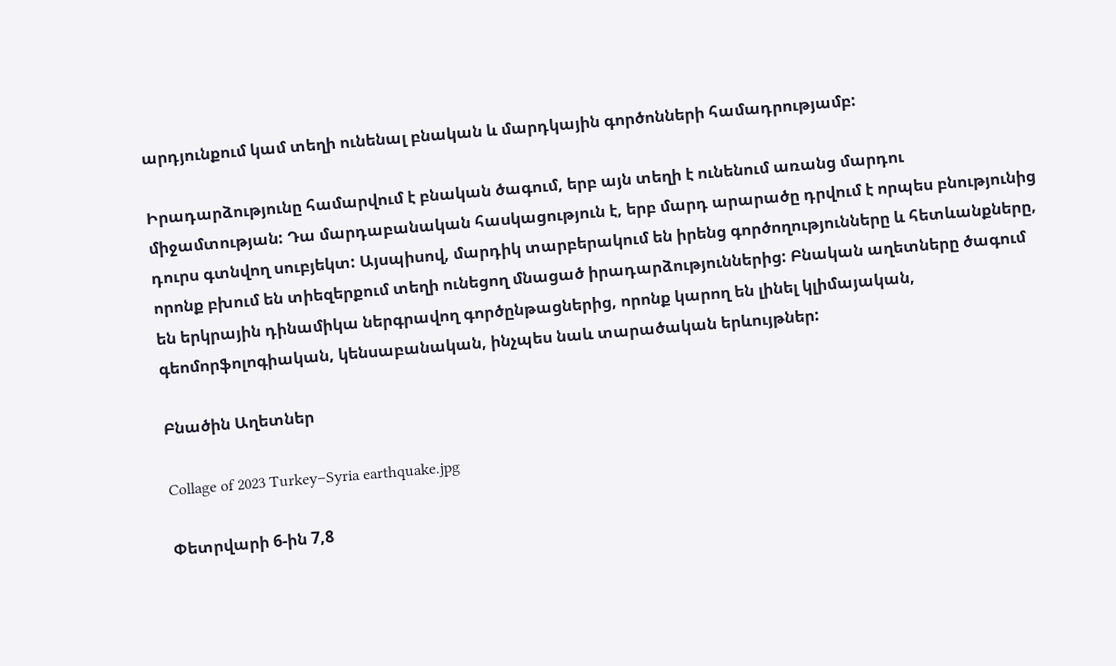արդյունքում կամ տեղի ունենալ բնական և մարդկային գործոնների համադրությամբ:

Իրադարձությունը համարվում է բնական ծագում, երբ այն տեղի է ունենում առանց մարդու միջամտության: Դա մարդաբանական հասկացություն է, երբ մարդ արարածը դրվում է որպես բնությունից դուրս գտնվող սուբյեկտ: Այսպիսով, մարդիկ տարբերակում են իրենց գործողությունները և հետևանքները, որոնք բխում են տիեզերքում տեղի ունեցող մնացած իրադարձություններից: Բնական աղետները ծագում են երկրային դինամիկա ներգրավող գործընթացներից, որոնք կարող են լինել կլիմայական, գեոմորֆոլոգիական, կենսաբանական, ինչպես նաև տարածական երևույթներ:

Բնածին Աղետներ

Collage of 2023 Turkey–Syria earthquake.jpg

Փետրվարի 6-ին 7,8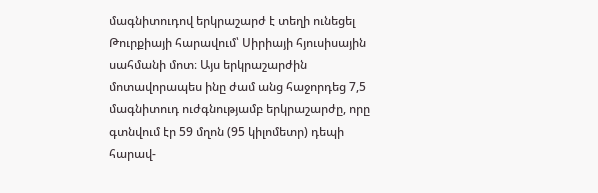մագնիտուդով երկրաշարժ է տեղի ունեցել Թուրքիայի հարավում՝ Սիրիայի հյուսիսային սահմանի մոտ։ Այս երկրաշարժին մոտավորապես ինը ժամ անց հաջորդեց 7,5 մագնիտուդ ուժգնությամբ երկրաշարժը, որը գտնվում էր 59 մղոն (95 կիլոմետր) դեպի հարավ-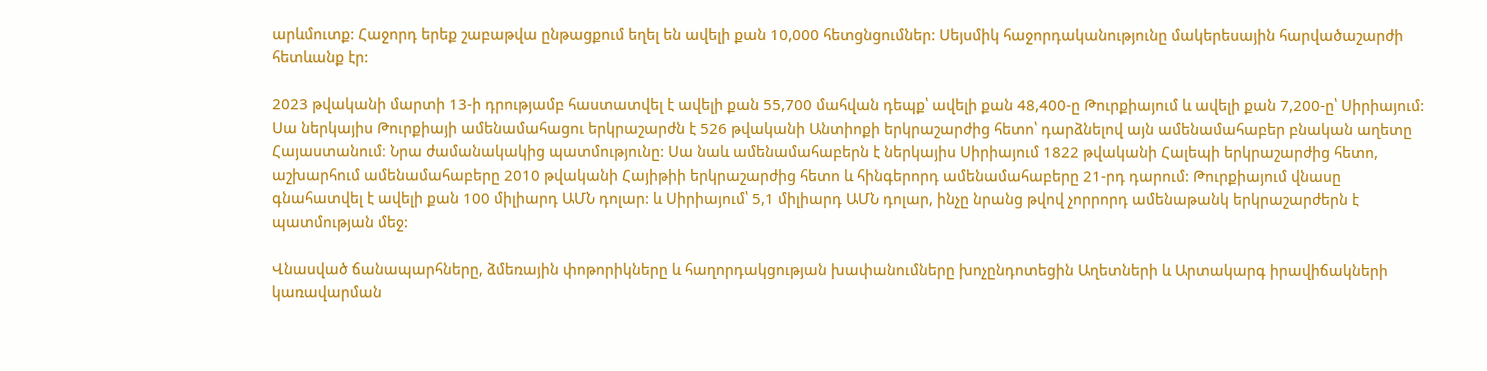արևմուտք: Հաջորդ երեք շաբաթվա ընթացքում եղել են ավելի քան 10,000 հետցնցումներ: Սեյսմիկ հաջորդականությունը մակերեսային հարվածաշարժի հետևանք էր:

2023 թվականի մարտի 13-ի դրությամբ հաստատվել է ավելի քան 55,700 մահվան դեպք՝ ավելի քան 48,400-ը Թուրքիայում և ավելի քան 7,200-ը՝ Սիրիայում: Սա ներկայիս Թուրքիայի ամենամահացու երկրաշարժն է 526 թվականի Անտիոքի երկրաշարժից հետո՝ դարձնելով այն ամենամահաբեր բնական աղետը Հայաստանում։ Նրա ժամանակակից պատմությունը: Սա նաև ամենամահաբերն է ներկայիս Սիրիայում 1822 թվականի Հալեպի երկրաշարժից հետո, աշխարհում ամենամահաբերը 2010 թվականի Հայիթիի երկրաշարժից հետո և հինգերորդ ամենամահաբերը 21-րդ դարում: Թուրքիայում վնասը գնահատվել է ավելի քան 100 միլիարդ ԱՄՆ դոլար: և Սիրիայում՝ 5,1 միլիարդ ԱՄՆ դոլար, ինչը նրանց թվով չորրորդ ամենաթանկ երկրաշարժերն է պատմության մեջ:

Վնասված ճանապարհները, ձմեռային փոթորիկները և հաղորդակցության խափանումները խոչընդոտեցին Աղետների և Արտակարգ իրավիճակների կառավարման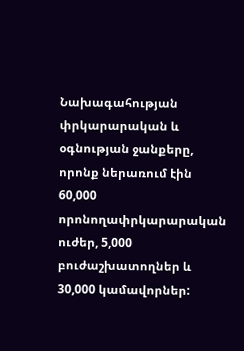Նախագահության փրկարարական և օգնության ջանքերը, որոնք ներառում էին 60,000 որոնողափրկարարական ուժեր, 5,000 բուժաշխատողներ և 30,000 կամավորներ: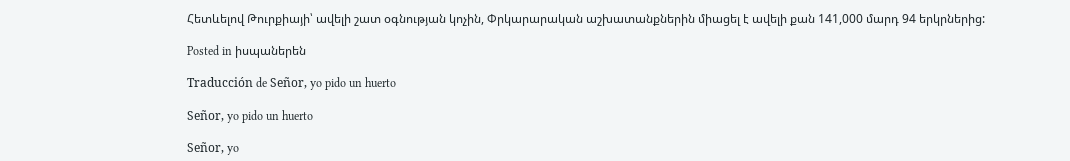Հետևելով Թուրքիայի՝ ավելի շատ օգնության կոչին, Փրկարարական աշխատանքներին միացել է ավելի քան 141,000 մարդ 94 երկրներից:

Posted in իսպաներեն

Traducción de Señor, yo pido un huerto

Señor, yo pido un huerto

Señor, yo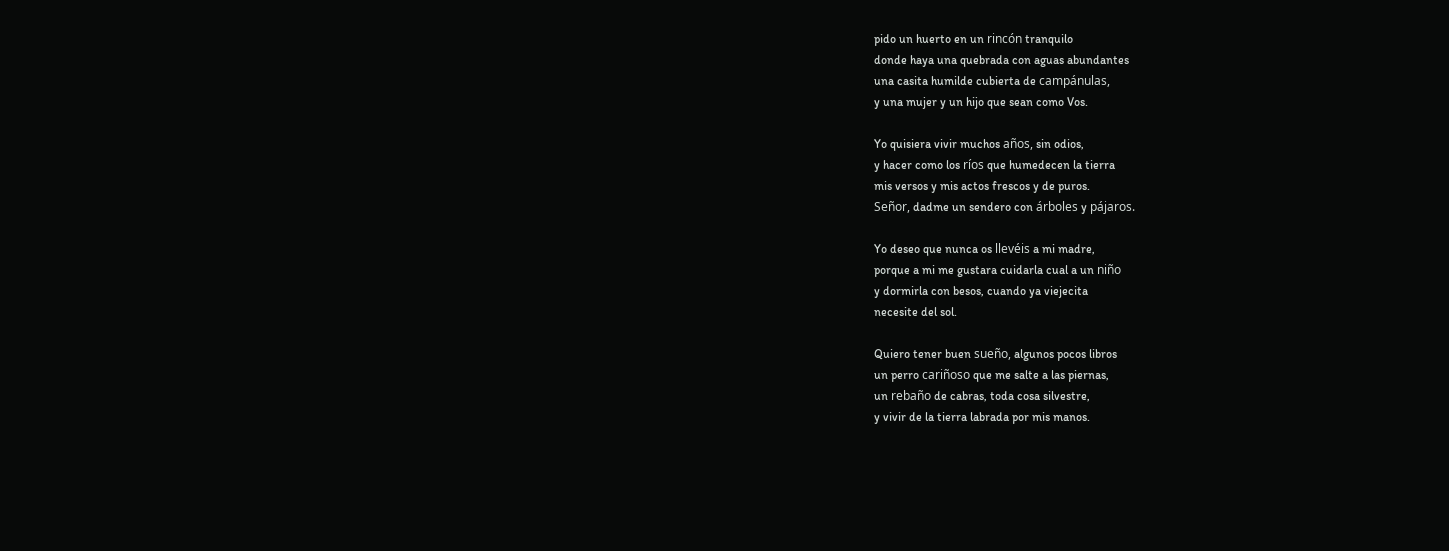pido un huerto en un rincón tranquilo
donde haya una quebrada con aguas abundantes
una casita humilde cubierta de campánulas,
y una mujer y un hijo que sean como Vos.

Yo quisiera vivir muchos años, sin odios,
y hacer como los ríos que humedecen la tierra
mis versos y mis actos frescos y de puros.
Señor, dadme un sendero con árboles y pájaros.

Yo deseo que nunca os llevéis a mi madre,
porque a mi me gustara cuidarla cual a un niño
y dormirla con besos, cuando ya viejecita
necesite del sol.

Quiero tener buen sueño, algunos pocos libros
un perro cariñoso que me salte a las piernas,
un rebaño de cabras, toda cosa silvestre,
y vivir de la tierra labrada por mis manos.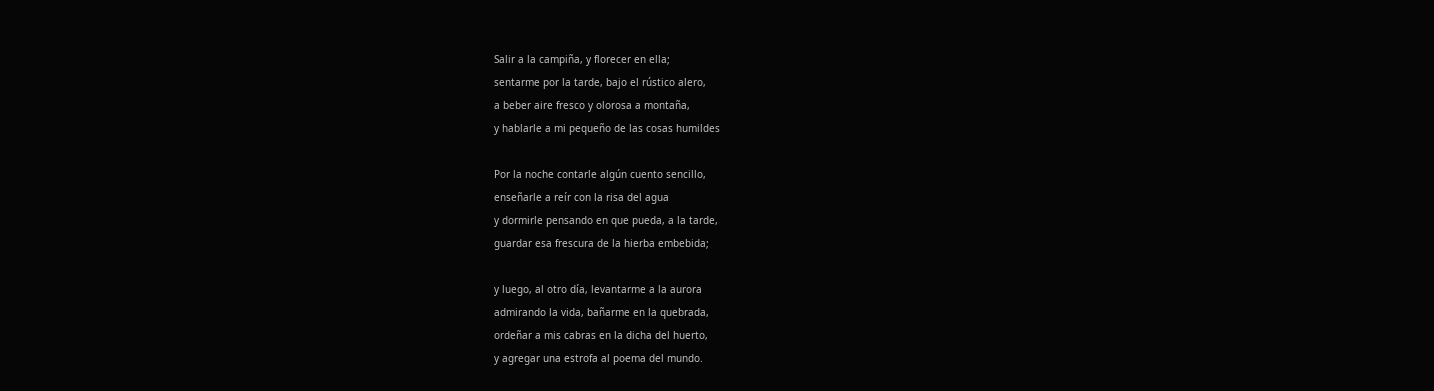Salir a la campiña, y florecer en ella;
sentarme por la tarde, bajo el rústico alero,
a beber aire fresco y olorosa a montaña,
y hablarle a mi pequeño de las cosas humildes

Por la noche contarle algún cuento sencillo,
enseñarle a reír con la risa del agua
y dormirle pensando en que pueda, a la tarde,
guardar esa frescura de la hierba embebida;

y luego, al otro día, levantarme a la aurora
admirando la vida, bañarme en la quebrada,
ordeñar a mis cabras en la dicha del huerto,
y agregar una estrofa al poema del mundo.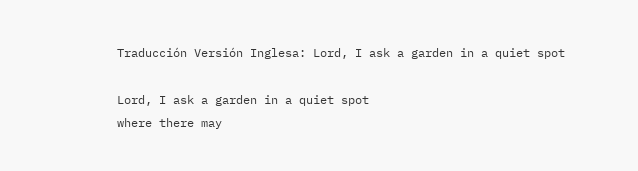Traducción Versión Inglesa: Lord, I ask a garden in a quiet spot

Lord, I ask a garden in a quiet spot
where there may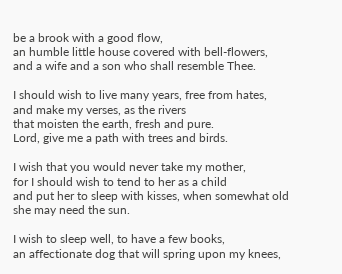be a brook with a good flow,
an humble little house covered with bell-flowers,
and a wife and a son who shall resemble Thee.

I should wish to live many years, free from hates,
and make my verses, as the rivers
that moisten the earth, fresh and pure.
Lord, give me a path with trees and birds.

I wish that you would never take my mother,
for I should wish to tend to her as a child
and put her to sleep with kisses, when somewhat old
she may need the sun.

I wish to sleep well, to have a few books,
an affectionate dog that will spring upon my knees,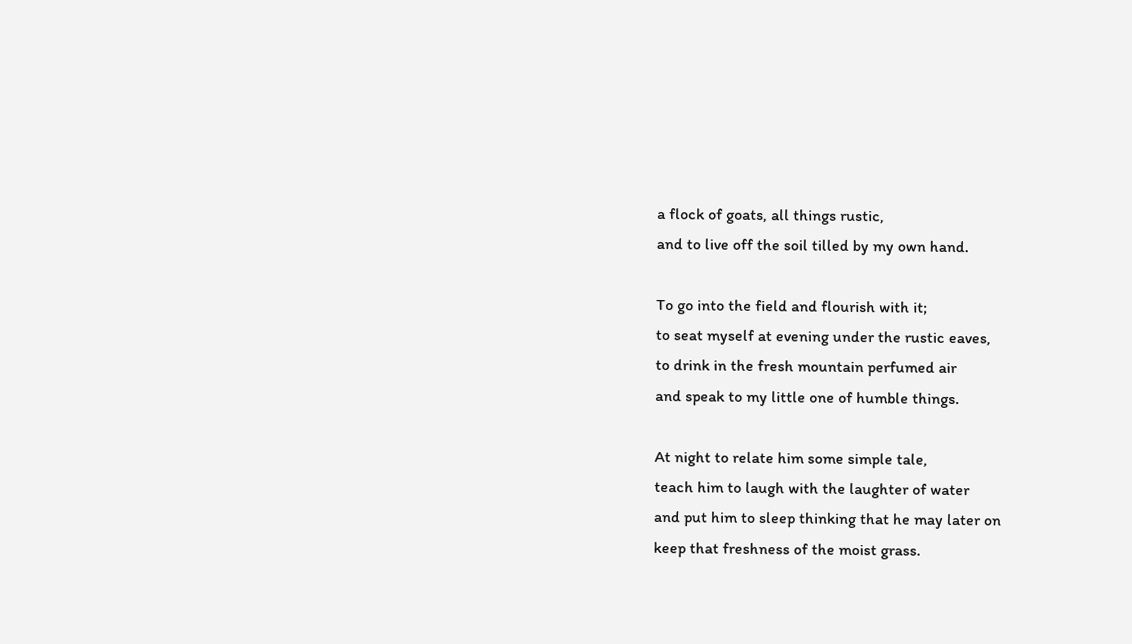a flock of goats, all things rustic,
and to live off the soil tilled by my own hand.

To go into the field and flourish with it;
to seat myself at evening under the rustic eaves,
to drink in the fresh mountain perfumed air
and speak to my little one of humble things.

At night to relate him some simple tale,
teach him to laugh with the laughter of water
and put him to sleep thinking that he may later on
keep that freshness of the moist grass.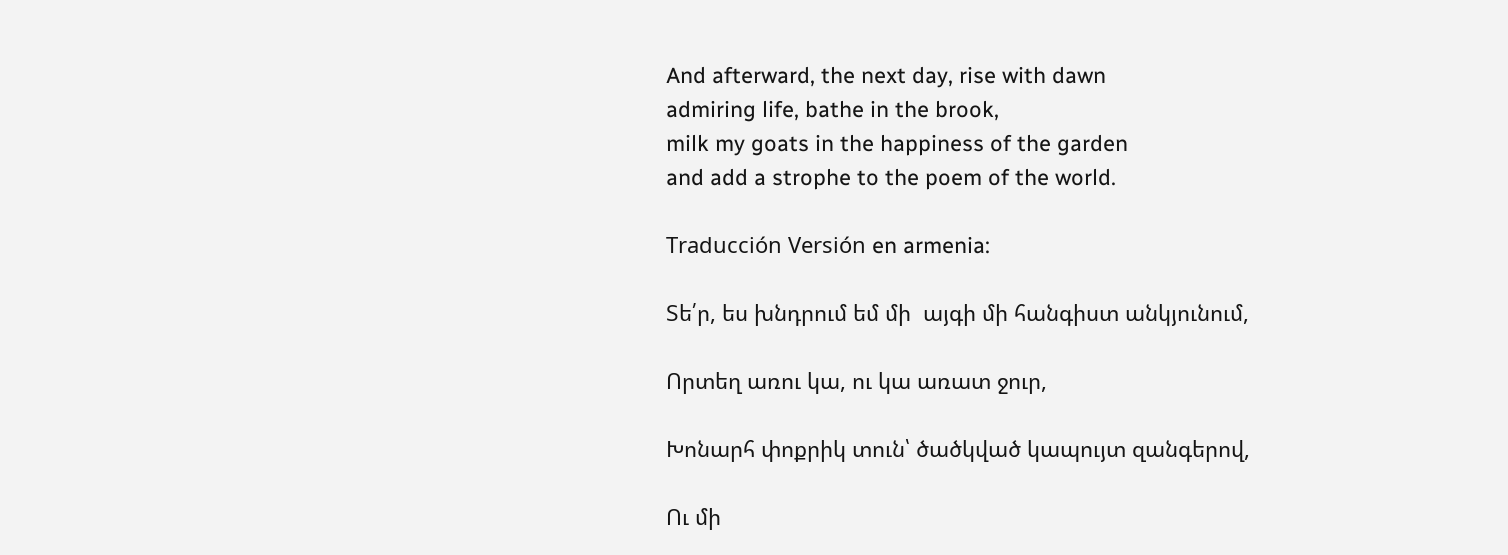And afterward, the next day, rise with dawn
admiring life, bathe in the brook,
milk my goats in the happiness of the garden
and add a strophe to the poem of the world.

Traducción Versión en armenia:

Տե՛ր, ես խնդրում եմ մի  այգի մի հանգիստ անկյունում,

Որտեղ առու կա, ու կա առատ ջուր,

Խոնարհ փոքրիկ տուն՝ ծածկված կապույտ զանգերով,

Ու մի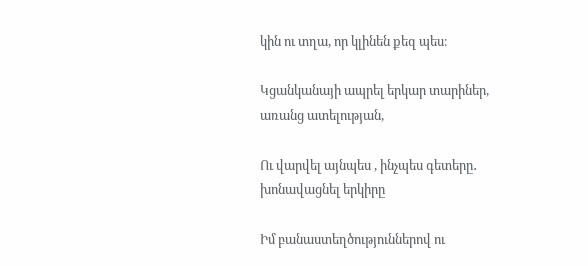կին ու տղա, որ կլինեն քեզ պես։

Կցանկանայի ապրել երկար տարիներ, առանց ատելության,

Ու վարվել այնպես , ինչպես գետերը․  խոնավացնել երկիրը

Իմ բանաստեղծություններով ու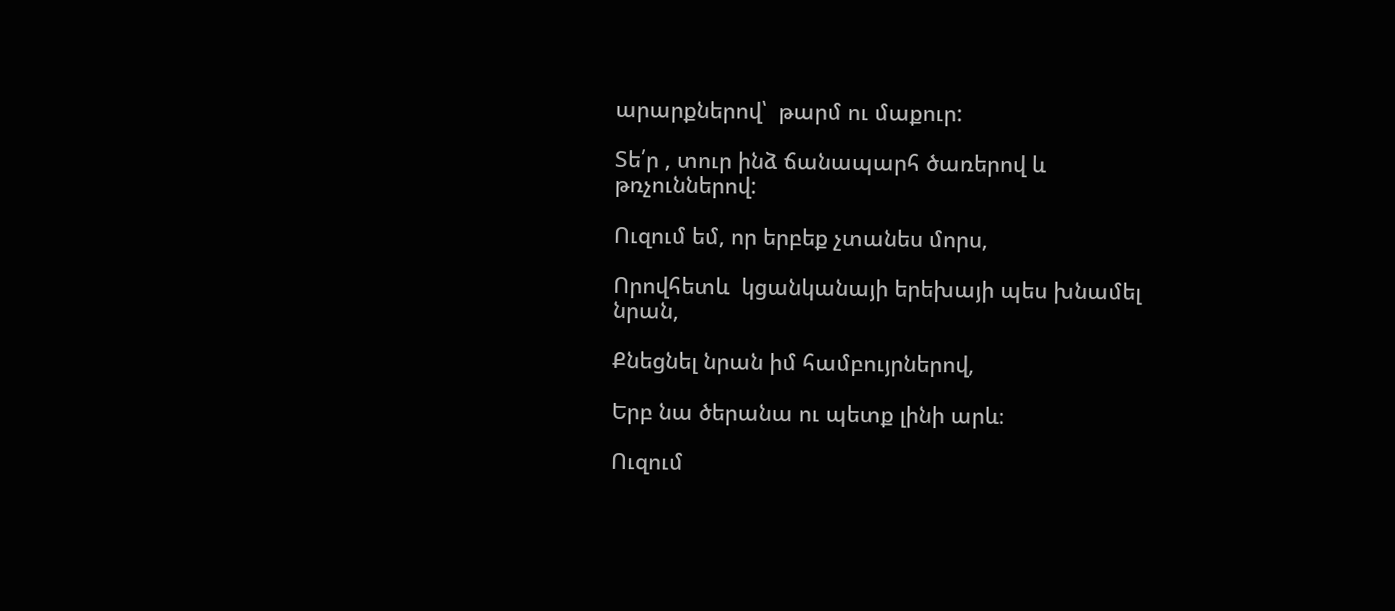արարքներով՝  թարմ ու մաքուր:

Տե՛ր , տուր ինձ ճանապարհ ծառերով և թռչուններով:

Ուզում եմ, որ երբեք չտանես մորս,

Որովհետև  կցանկանայի երեխայի պես խնամել նրան,

Քնեցնել նրան իմ համբույրներով,

Երբ նա ծերանա ու պետք լինի արև։

Ուզում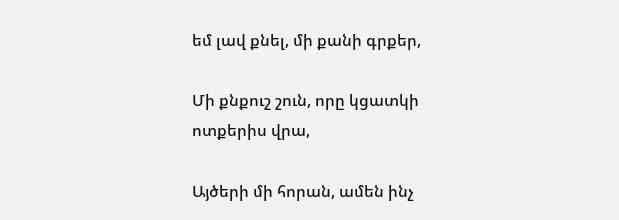եմ լավ քնել, մի քանի գրքեր,

Մի քնքուշ շուն, որը կցատկի ոտքերիս վրա,

Այծերի մի հորան, ամեն ինչ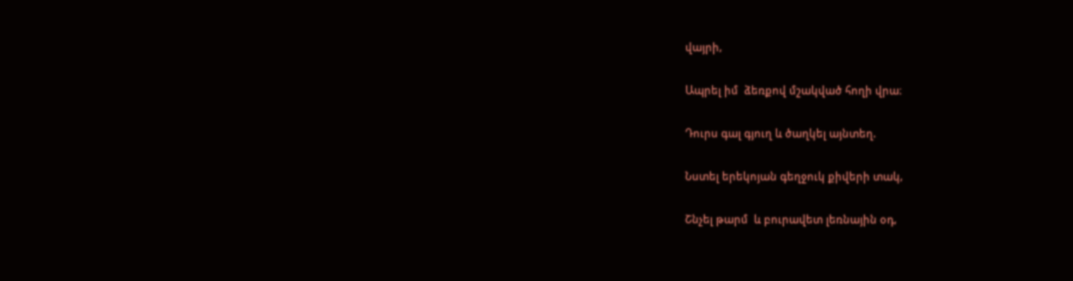վայրի,

Ապրել իմ  ձեռքով մշակված հողի վրա։

Դուրս գալ գյուղ և ծաղկել այնտեղ.

Նստել երեկոյան գեղջուկ քիվերի տակ,

Շնչել թարմ  և բուրավետ լեռնային օդ,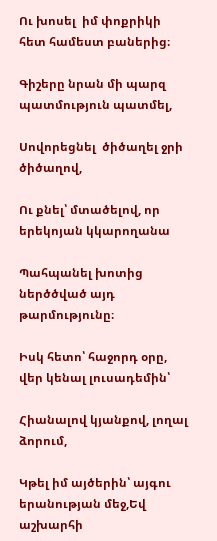Ու խոսել  իմ փոքրիկի հետ համեստ բաներից։

Գիշերը նրան մի պարզ պատմություն պատմել,

Սովորեցնել  ծիծաղել ջրի ծիծաղով,

Ու քնել՝ մտածելով, որ երեկոյան կկարողանա

Պահպանել խոտից ներծծված այդ թարմությունը։

Իսկ հետո՝ հաջորդ օրը, վեր կենալ լուսադեմին՝

Հիանալով կյանքով, լողալ ձորում,

Կթել իմ այծերին՝ այգու երանության մեջ,Եվ աշխարհի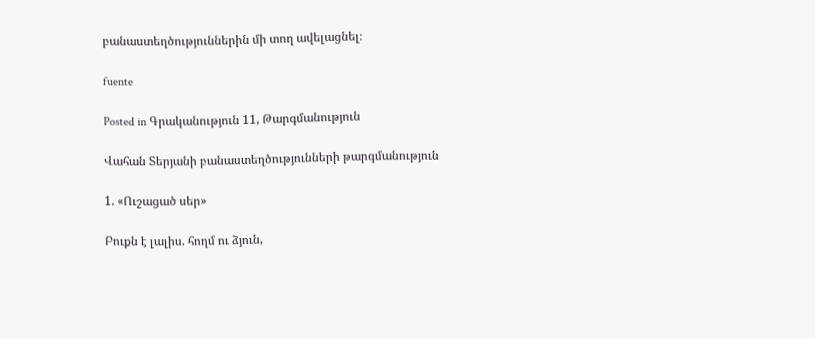բանաստեղծություններին մի տող ավելացնել։

fuente

Posted in Գրականություն 11, Թարգմանություն

Վահան Տերյանի բանաստեղծությունների թարգմանություն

1. «Ուշացած սեր»

Բուքն է լալիս. հողմ ու ձյուն,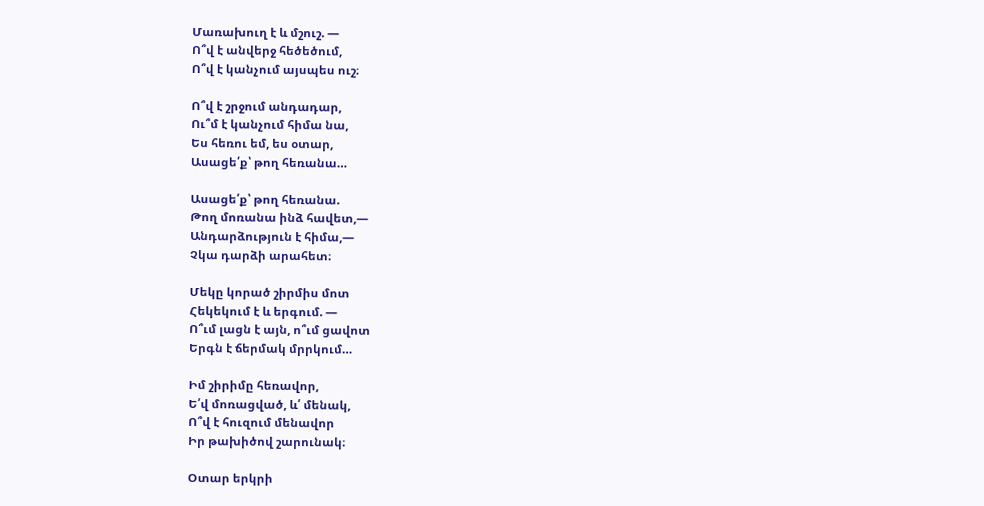Մառախուղ է և մշուշ. —
Ո՞վ է անվերջ հեծեծում,
Ո՞վ է կանչում այսպես ուշ։

Ո՞վ է շրջում անդադար,
Ու՞մ է կանչում հիմա նա,
Ես հեռու եմ, ես օտար,
Ասացե՛ք՝ թող հեռանա…

Ասացե՛ք՝ թող հեռանա.
Թող մոռանա ինձ հավետ,—
Անդարձություն է հիմա,—
Չկա դարձի արահետ։

Մեկը կորած շիրմիս մոտ
Հեկեկում է և երգում. —
Ո՞ւմ լացն է այն, ո՞ւմ ցավոտ
Երգն է ճերմակ մրրկում…

Իմ շիրիմը հեռավոր,
Ե՛վ մոռացված, և՛ մենակ,
Ո՞վ է հուզում մենավոր
Իր թախիծով շարունակ։

Օտար երկրի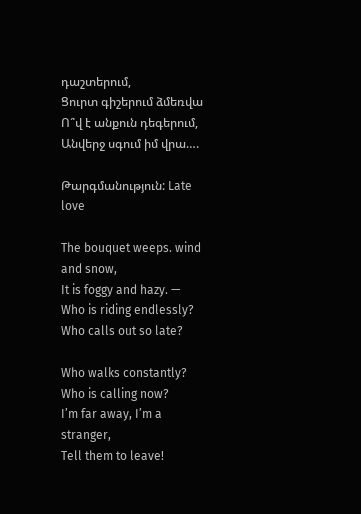դաշտերում,
Ցուրտ գիշերում ձմեռվա
Ո՞վ է անքուն դեգերում,
Անվերջ սգում իմ վրա….

Թարգմանություն: Late love

The bouquet weeps. wind and snow,
It is foggy and hazy. —
Who is riding endlessly?
Who calls out so late?

Who walks constantly?
Who is calling now?
I’m far away, I’m a stranger,
Tell them to leave!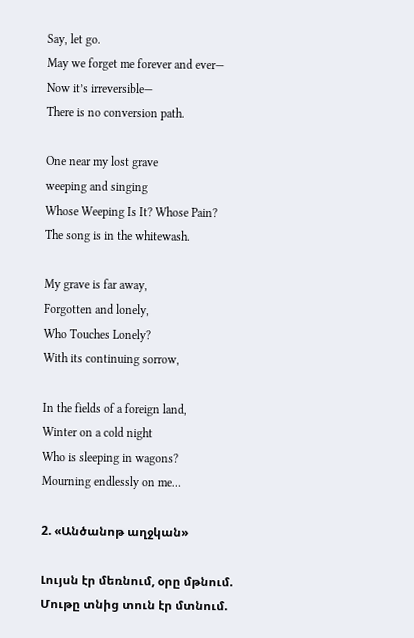Say, let go.
May we forget me forever and ever—
Now it’s irreversible—
There is no conversion path.

One near my lost grave
weeping and singing
Whose Weeping Is It? Whose Pain?
The song is in the whitewash.

My grave is far away,
Forgotten and lonely,
Who Touches Lonely?
With its continuing sorrow,

In the fields of a foreign land,
Winter on a cold night
Who is sleeping in wagons?
Mourning endlessly on me…

2. «Անծանոթ աղջկան»

Լույսն էր մեռնում, օրը մթնում.
Մութը տնից տուն էր մտնում.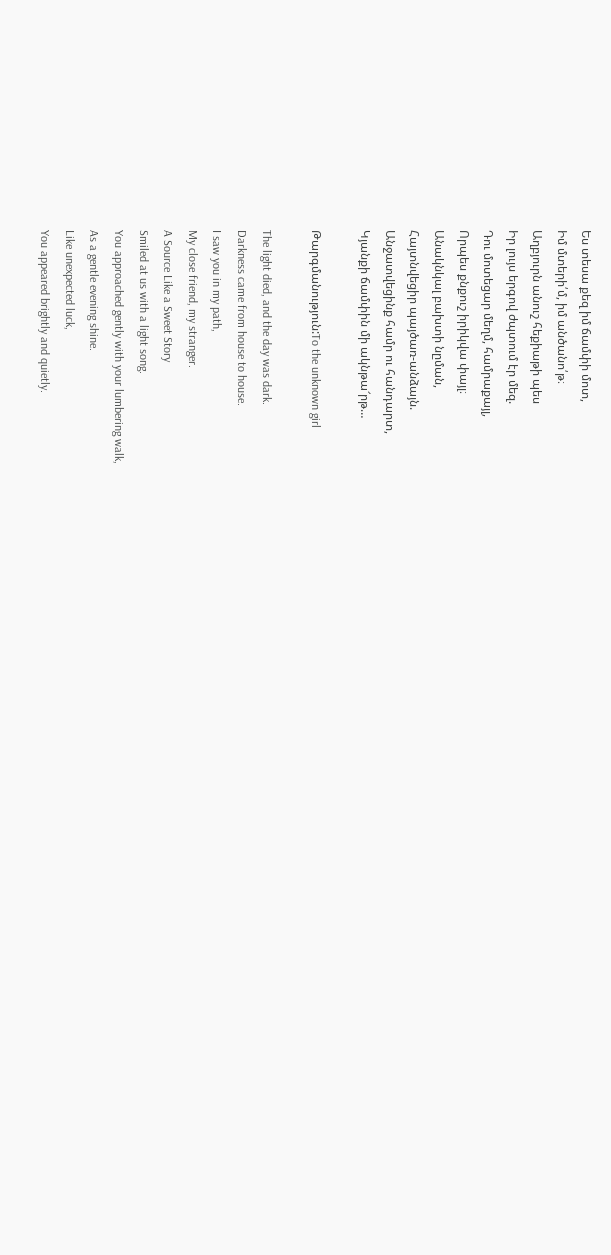Ես տեսա քեզ իմ ճամփի մոտ,
Իմ մտերի՛մ, իմ անծանո՛թ։
Աղբյուրն անուշ հեքիաթի պես
Իր լույս երգով ժպտում էր մեզ.
Դու մոտեցար մեղմ, համրաքայլ,
Որպես քնքուշ իրիկվա փայլ։
Անակնկալ բախտի նըման,
Հայտնվեցիր պայծառ-անձայն.
Անջատվեցինք համր ու հանդարտ,
Կյանքի ճամփին մի ակնթա՜րթ…

Թարգմանություն:To the unknown girl

The light died, and the day was dark.
Darkness came from house to house.
I saw you in my path,
My close friend, my stranger.
A Source Like a Sweet Story
Smiled at us with a light song.
You approached gently with your lumbering walk,
As a gentle evening shine.
Like unexpected luck,
You appeared brightly and quietly.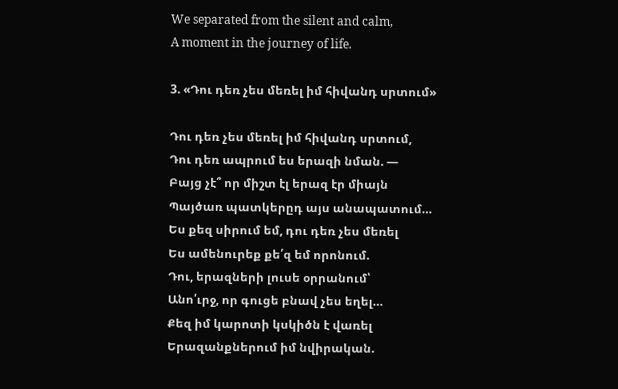We separated from the silent and calm,
A moment in the journey of life.

3. «Դու դեռ չես մեռել իմ հիվանդ սրտում»

Դու դեռ չես մեռել իմ հիվանդ սրտում,
Դու դեռ ապրում ես երազի նման. —
Բայց չէ՞ որ միշտ էլ երազ էր միայն
Պայծառ պատկերըդ այս անապատում…
Ես քեզ սիրում եմ, դու դեռ չես մեռել
Ես ամենուրեք քե՛զ եմ որոնում.
Դու, երազների լուսե օրրանում՝
Անո՛ւրջ, որ գուցե բնավ չես եղել…
Քեզ իմ կարոտի կսկիծն է վառել
Երազանքներում իմ նվիրական.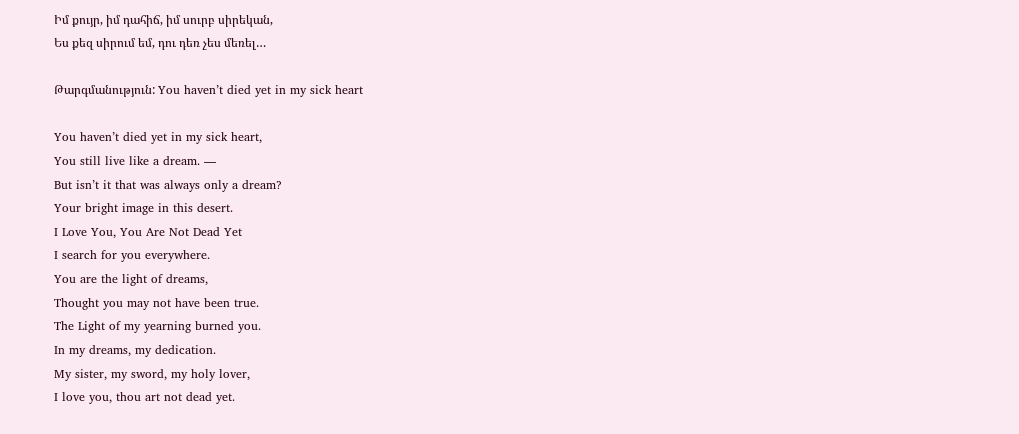Իմ քույր, իմ դահիճ, իմ սուրբ սիրեկան,
Ես քեզ սիրում եմ, դու դեռ չես մեռել…

Թարգմանություն: You haven’t died yet in my sick heart

You haven’t died yet in my sick heart,
You still live like a dream. —
But isn’t it that was always only a dream?
Your bright image in this desert.
I Love You, You Are Not Dead Yet
I search for you everywhere.
You are the light of dreams,
Thought you may not have been true.
The Light of my yearning burned you.
In my dreams, my dedication.
My sister, my sword, my holy lover,
I love you, thou art not dead yet.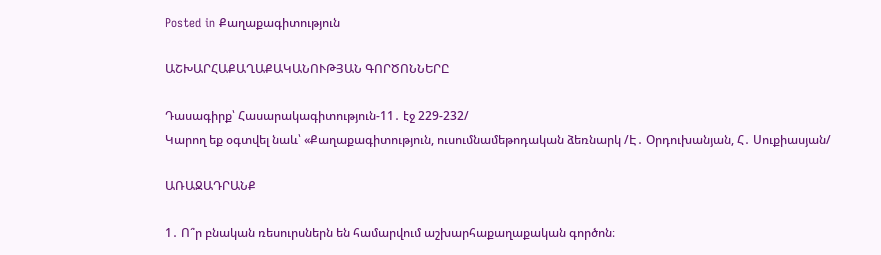Posted in Քաղաքագիտություն

ԱՇԽԱՐՀԱՔԱՂԱՔԱԿԱՆՈՒԹՅԱՆ ԳՈՐԾՈՆՆԵՐԸ

Դասագիրք՝ Հասարակագիտություն-11․ էջ 229-232/
Կարող եք օգտվել նաև՝ «Քաղաքագիտություն, ուսումնամեթոդական ձեռնարկ /Է․ Օրդուխանյան, Հ․ Սուքիասյան/

ԱՌԱՋԱԴՐԱՆՔ

1․ Ո՞ր բնական ռեսուրսներն են համարվում աշխարհաքաղաքական գործոն։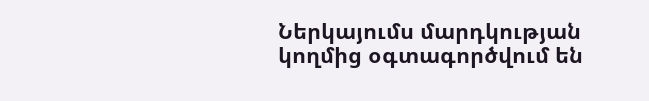Ներկայումս մարդկության կողմից օգտագործվում են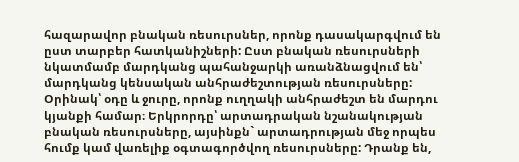հազարավոր բնական ռեսուրսներ, որոնք դասակարգվում են ըստ տարբեր հատկանիշների: Ըստ բնական ռեսուրսների նկատմամբ մարդկանց պահանջարկի առանձնացվում են՝ մարդկանց կենսական անհրաժեշտության ռեսուրսները: Օրինակ՝ օդը և ջուրը, որոնք ուղղակի անհրաժեշտ են մարդու կյանքի համար։ Երկրորդը՝ արտադրական նշանակության բնական ռեսուրսները, այսինքն` արտադրության մեջ որպես հումք կամ վառելիք օգտագործվող ռեսուրսները: Դրանք են,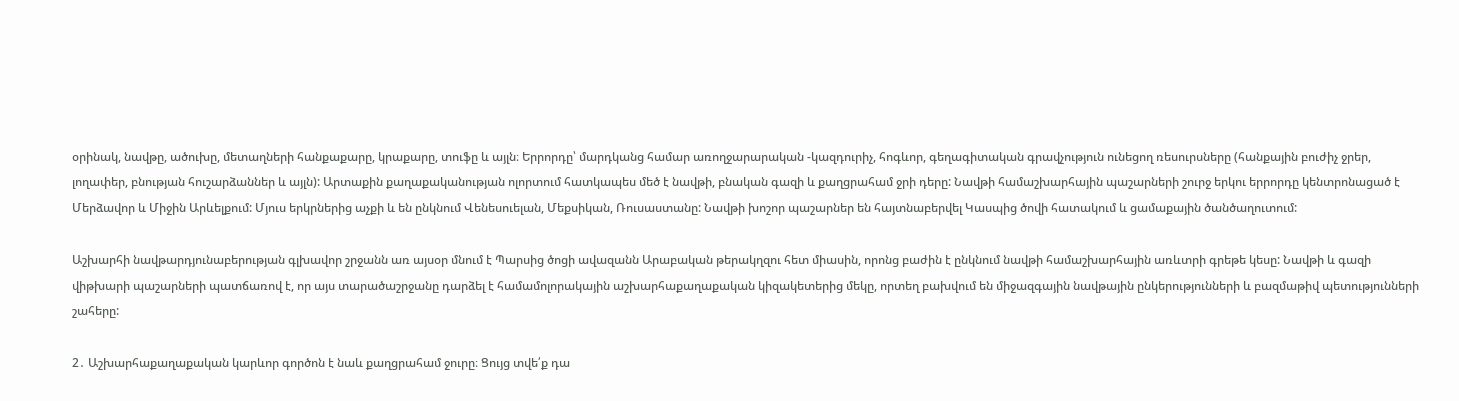օրինակ, նավթը, ածուխը, մետաղների հանքաքարը, կրաքարը, տուֆը և այլն։ Երրորդը՝ մարդկանց համար առողջարարական -կազդուրիչ, հոգևոր, գեղագիտական գրավչություն ունեցող ռեսուրսները (հանքային բուժիչ ջրեր, լողափեր, բնության հուշարձաններ և այլն): Արտաքին քաղաքականության ոլորտում հատկապես մեծ է նավթի, բնական գազի և քաղցրահամ ջրի դերը: Նավթի համաշխարհային պաշարների շուրջ երկու երրորդը կենտրոնացած է Մերձավոր և Միջին Արևելքում: Մյուս երկրներից աչքի և են ընկնում Վենեսուելան, Մեքսիկան, Ռուսաստանը: Նավթի խոշոր պաշարներ են հայտնաբերվել Կասպից ծովի հատակում և ցամաքային ծանծաղուտում:

Աշխարհի նավթարդյունաբերության գլխավոր շրջանն առ այսօր մնում է Պարսից ծոցի ավազանն Արաբական թերակղզու հետ միասին, որոնց բաժին է ընկնում նավթի համաշխարհային առևտրի գրեթե կեսը: Նավթի և գազի վիթխարի պաշարների պատճառով է, որ այս տարածաշրջանը դարձել է համամոլորակային աշխարհաքաղաքական կիզակետերից մեկը, որտեղ բախվում են միջազգային նավթային ընկերությունների և բազմաթիվ պետությունների շահերը:

2․ Աշխարհաքաղաքական կարևոր գործոն է նաև քաղցրահամ ջուրը։ Ցույց տվե՛ք դա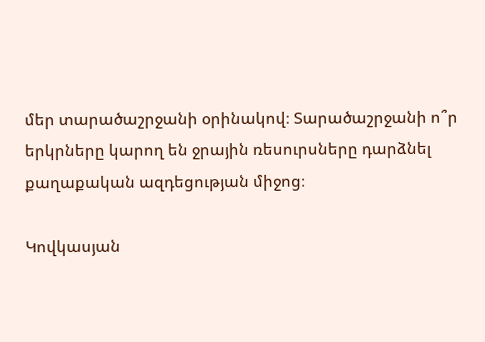մեր տարածաշրջանի օրինակով։ Տարածաշրջանի ո՞ր երկրները կարող են ջրային ռեսուրսները դարձնել քաղաքական ազդեցության միջոց։

Կովկասյան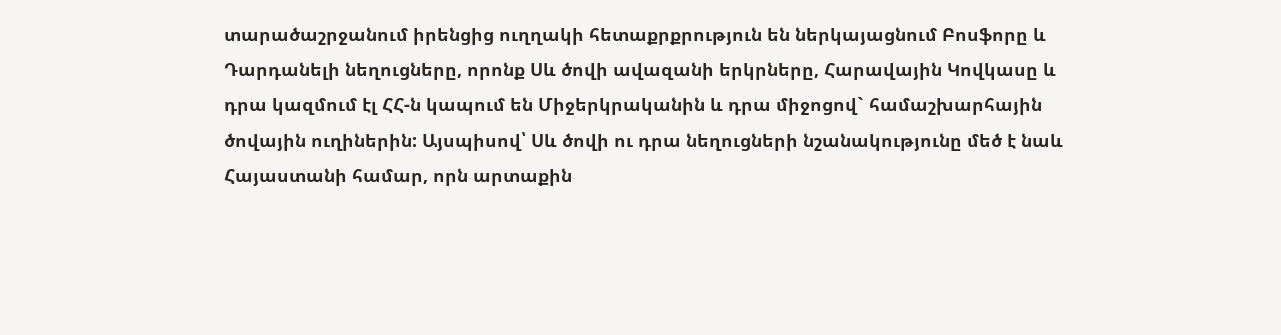տարածաշրջանում իրենցից ուղղակի հետաքրքրություն են ներկայացնում Բոսֆորը և Դարդանելի նեղուցները, որոնք Սև ծովի ավազանի երկրները, Հարավային Կովկասը և դրա կազմում էլ ՀՀ-ն կապում են Միջերկրականին և դրա միջոցով` համաշխարհային ծովային ուղիներին: Այսպիսով՝ Սև ծովի ու դրա նեղուցների նշանակությունը մեծ է նաև Հայաստանի համար, որն արտաքին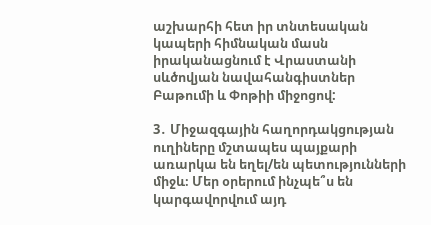աշխարհի հետ իր տնտեսական կապերի հիմնական մասն իրականացնում է Վրաստանի սևծովյան նավահանգիստներ Բաթումի և Փոթիի միջոցով:

3․ Միջազգային հաղորդակցության ուղիները մշտապես պայքարի առարկա են եղել/են պետությունների միջև։ Մեր օրերում ինչպե՞ս են կարգավորվում այդ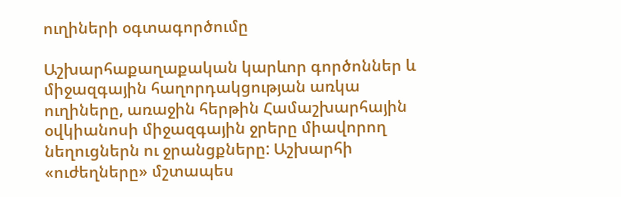ուղիների օգտագործումը

Աշխարհաքաղաքական կարևոր գործոններ և միջազգային հաղորդակցության առկա ուղիները, առաջին հերթին Համաշխարհային օվկիանոսի միջազգային ջրերը միավորող նեղուցներն ու ջրանցքները: Աշխարհի «ուժեղները» մշտապես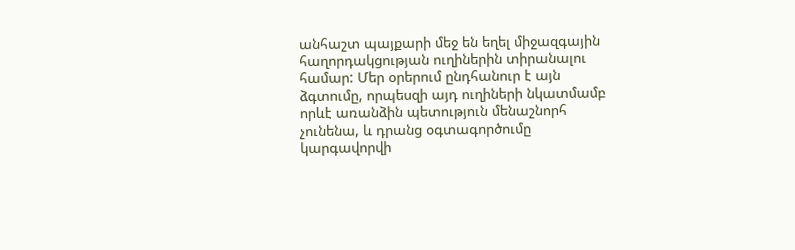անհաշտ պայքարի մեջ են եղել միջազգային հաղորդակցության ուղիներին տիրանալու համար: Մեր օրերում ընդհանուր է այն ձգտումը, որպեսզի այդ ուղիների նկատմամբ որևէ առանձին պետություն մենաշնորհ չունենա, և դրանց օգտագործումը կարգավորվի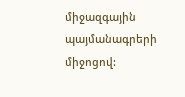միջազգային պայմանագրերի միջոցով: